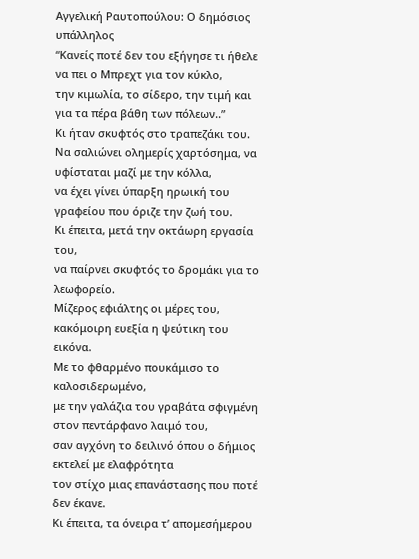Αγγελική Ραυτοπούλου: Ο δημόσιος υπάλληλος
“Κανείς ποτέ δεν του εξήγησε τι ήθελε να πει ο Μπρεχτ για τον κύκλο,
την κιμωλία, το σίδερο, την τιμή και για τα πέρα βάθη των πόλεων..”
Κι ήταν σκυφτός στο τραπεζάκι του.
Να σαλιώνει ολημερίς χαρτόσημα, να υφίσταται μαζί με την κόλλα,
να έχει γίνει ύπαρξη ηρωική του γραφείου που όριζε την ζωή του.
Κι έπειτα, μετά την οκτάωρη εργασία του,
να παίρνει σκυφτός το δρομάκι για το λεωφορείο.
Μίζερος εφιάλτης οι μέρες του, κακόμοιρη ευεξία η ψεύτικη του εικόνα.
Με το φθαρμένο πουκάμισο το καλοσιδερωμένο,
με την γαλάζια του γραβάτα σφιγμένη στον πεντάρφανο λαιμό του,
σαν αγχόνη το δειλινό όπου ο δήμιος εκτελεί με ελαφρότητα
τον στίχο μιας επανάστασης που ποτέ δεν έκανε.
Κι έπειτα, τα όνειρα τ’ απομεσήμερου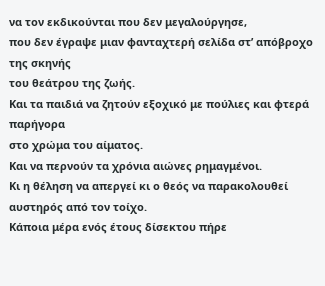να τον εκδικούνται που δεν μεγαλούργησε,
που δεν έγραψε μιαν φανταχτερή σελίδα στ’ απόβροχο της σκηνής
του θεάτρου της ζωής.
Και τα παιδιά να ζητούν εξοχικό με πούλιες και φτερά παρήγορα
στο χρώμα του αίματος.
Και να περνούν τα χρόνια αιώνες ρημαγμένοι.
Κι η θέληση να απεργεί κι ο θεός να παρακολουθεί αυστηρός από τον τοίχο.
Κάποια μέρα ενός έτους δίσεκτου πήρε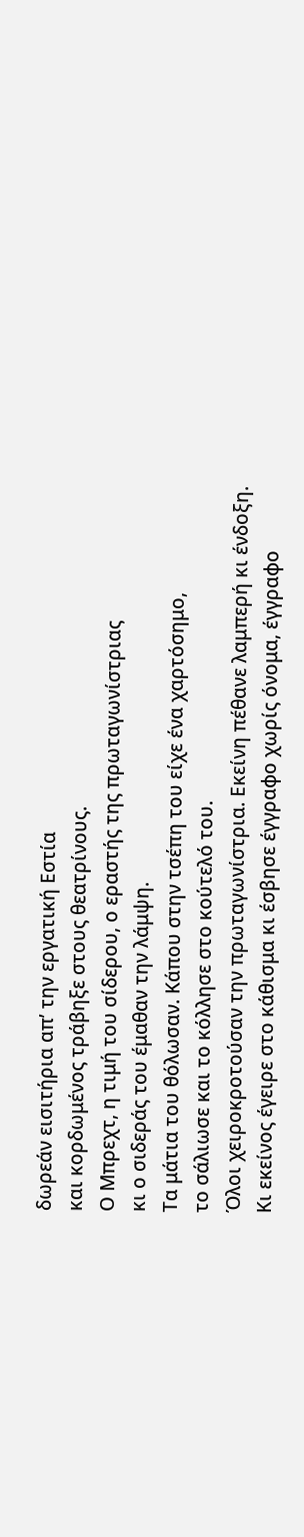δωρεάν εισιτήρια απ’ την εργατική Εστία
και κορδωμένος τράβηξε στους θεατρίνους.
Ο Μπρεχτ, η τιμή του σίδερου, ο εραστής της πρωταγωνίστριας
κι ο σιδεράς του έμαθαν την λάμψη.
Τα μάτια του θόλωσαν. Κάπου στην τσέπη του είχε ένα χαρτόσημο,
το σάλιωσε και το κόλλησε στο κούτελό του.
Όλοι χειροκροτούσαν την πρωταγωνίστρια. Εκείνη πέθανε λαμπερή κι ένδοξη.
Κι εκείνος έγειρε στο κάθισμα κι έσβησε έγγραφο χωρίς όνομα, έγγραφο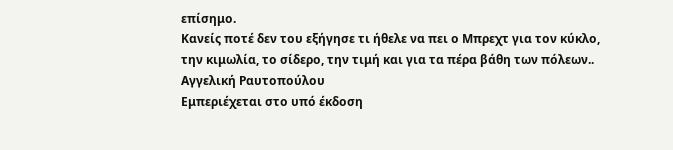επίσημο.
Κανείς ποτέ δεν του εξήγησε τι ήθελε να πει ο Μπρεχτ για τον κύκλο,
την κιμωλία, το σίδερο, την τιμή και για τα πέρα βάθη των πόλεων..
Αγγελική Ραυτοπούλου
Εμπεριέχεται στο υπό έκδοση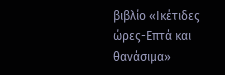βιβλίο «Ικέτιδες ώρες-Επτά και θανάσιμα»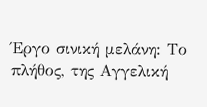Έργο σινική μελάνη: Το πλήθος, της Αγγελική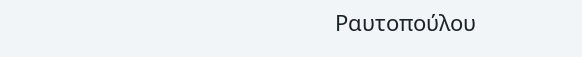Ραυτοπούλου